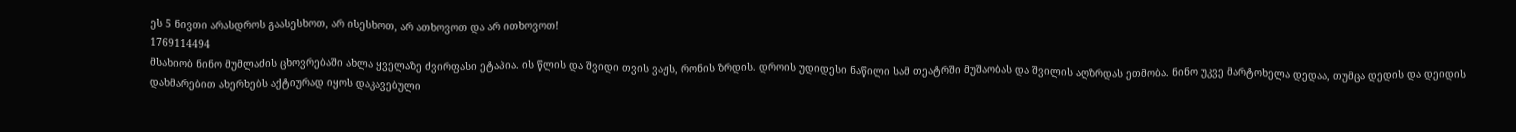ეს 5 ნივთი არასდროს გაასესხოთ, არ ისესხოთ, არ ათხოვოთ და არ ითხოვოთ!
1769114494
მსახიობ ნინო მუმლაძის ცხოვრებაში ახლა ყველაზე ძვირფასი ეტაპია. ის წლის და შვიდი თვის ვაჟს, რონის ზრდის. დროის უდიდესი ნაწილი სამ თეატრში მუშაობას და შვილის აღზრდას ეთმობა. ნინო უკვე მარტოხელა დედაა, თუმცა დედის და დეიდის დახმარებით ახერხებს აქტიურად იყოს დაკავებული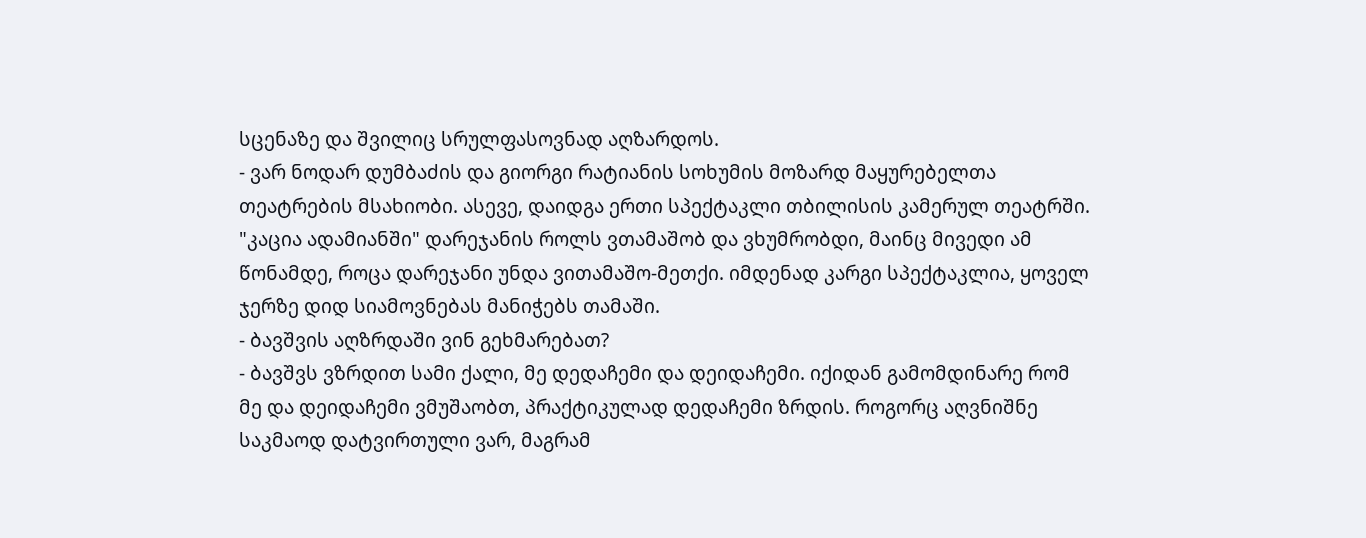სცენაზე და შვილიც სრულფასოვნად აღზარდოს.
- ვარ ნოდარ დუმბაძის და გიორგი რატიანის სოხუმის მოზარდ მაყურებელთა თეატრების მსახიობი. ასევე, დაიდგა ერთი სპექტაკლი თბილისის კამერულ თეატრში. "კაცია ადამიანში" დარეჯანის როლს ვთამაშობ და ვხუმრობდი, მაინც მივედი ამ წონამდე, როცა დარეჯანი უნდა ვითამაშო-მეთქი. იმდენად კარგი სპექტაკლია, ყოველ ჯერზე დიდ სიამოვნებას მანიჭებს თამაში.
- ბავშვის აღზრდაში ვინ გეხმარებათ?
- ბავშვს ვზრდით სამი ქალი, მე დედაჩემი და დეიდაჩემი. იქიდან გამომდინარე რომ მე და დეიდაჩემი ვმუშაობთ, პრაქტიკულად დედაჩემი ზრდის. როგორც აღვნიშნე საკმაოდ დატვირთული ვარ, მაგრამ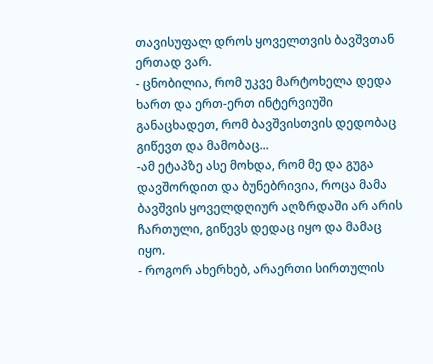თავისუფალ დროს ყოველთვის ბავშვთან ერთად ვარ.
- ცნობილია, რომ უკვე მარტოხელა დედა ხართ და ერთ-ერთ ინტერვიუში განაცხადეთ, რომ ბავშვისთვის დედობაც გიწევთ და მამობაც...
-ამ ეტაპზე ასე მოხდა, რომ მე და გუგა დავშორდით და ბუნებრივია, როცა მამა ბავშვის ყოველდღიურ აღზრდაში არ არის ჩართული, გიწევს დედაც იყო და მამაც იყო.
- როგორ ახერხებ, არაერთი სირთულის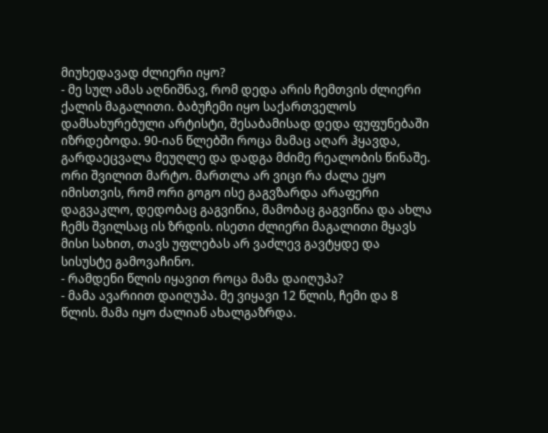მიუხედავად ძლიერი იყო?
- მე სულ ამას აღნიშნავ, რომ დედა არის ჩემთვის ძლიერი ქალის მაგალითი. ბაბუჩემი იყო საქართველოს დამსახურებული არტისტი, შესაბამისად დედა ფუფუნებაში იზრდებოდა. 90-იან წლებში როცა მამაც აღარ ჰყავდა, გარდაეცვალა მეუღლე და დადგა მძიმე რეალობის წინაშე. ორი შვილით მარტო. მართლა არ ვიცი რა ძალა ეყო იმისთვის, რომ ორი გოგო ისე გაგვზარდა არაფერი დაგვაკლო, დედობაც გაგვიწია, მამობაც გაგვიწია და ახლა ჩემს შვილსაც ის ზრდის. ისეთი ძლიერი მაგალითი მყავს მისი სახით, თავს უფლებას არ ვაძლევ გავტყდე და სისუსტე გამოვაჩინო.
- რამდენი წლის იყავით როცა მამა დაიღუპა?
- მამა ავარიით დაიღუპა. მე ვიყავი 12 წლის, ჩემი და 8 წლის. მამა იყო ძალიან ახალგაზრდა.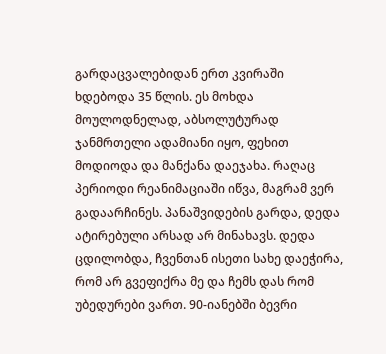გარდაცვალებიდან ერთ კვირაში ხდებოდა 35 წლის. ეს მოხდა მოულოდნელად, აბსოლუტურად ჯანმრთელი ადამიანი იყო, ფეხით მოდიოდა და მანქანა დაეჯახა. რაღაც პერიოდი რეანიმაციაში იწვა, მაგრამ ვერ გადაარჩინეს. პანაშვიდების გარდა, დედა ატირებული არსად არ მინახავს. დედა ცდილობდა, ჩვენთან ისეთი სახე დაეჭირა, რომ არ გვეფიქრა მე და ჩემს დას რომ უბედურები ვართ. 90-იანებში ბევრი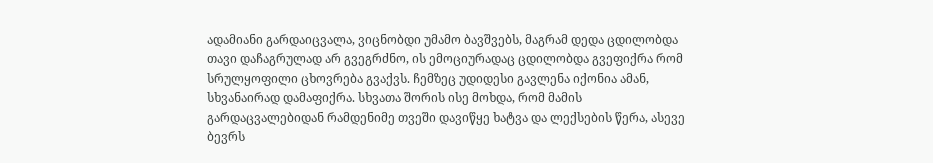ადამიანი გარდაიცვალა, ვიცნობდი უმამო ბავშვებს, მაგრამ დედა ცდილობდა თავი დაჩაგრულად არ გვეგრძნო, ის ემოციურადაც ცდილობდა გვეფიქრა რომ სრულყოფილი ცხოვრება გვაქვს. ჩემზეც უდიდესი გავლენა იქონია ამან, სხვანაირად დამაფიქრა. სხვათა შორის ისე მოხდა, რომ მამის გარდაცვალებიდან რამდენიმე თვეში დავიწყე ხატვა და ლექსების წერა, ასევე ბევრს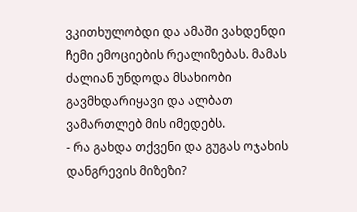ვკითხულობდი და ამაში ვახდენდი ჩემი ემოციების რეალიზებას. მამას ძალიან უნდოდა მსახიობი გავმხდარიყავი და ალბათ ვამართლებ მის იმედებს.
- რა გახდა თქვენი და გუგას ოჯახის დანგრევის მიზეზი?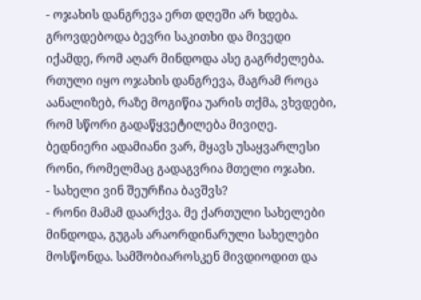- ოჯახის დანგრევა ერთ დღეში არ ხდება. გროვდებოდა ბევრი საკითხი და მივედი იქამდე, რომ აღარ მინდოდა ასე გაგრძელება. რთული იყო ოჯახის დანგრევა, მაგრამ როცა აანალიზებ, რაზე მოგიწია უარის თქმა, ვხვდები, რომ სწორი გადაწყვეტილება მივიღე. ბედნიერი ადამიანი ვარ, მყავს უსაყვარლესი რონი, რომელმაც გადაგვრია მთელი ოჯახი.
- სახელი ვინ შეურჩია ბავშვს?
- რონი მამამ დაარქვა. მე ქართული სახელები მინდოდა, გუგას არაორდინარული სახელები მოსწონდა. სამშობიაროსკენ მივდიოდით და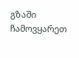გზაში ჩამოვყარეთ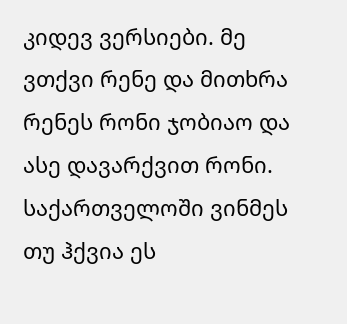კიდევ ვერსიები. მე ვთქვი რენე და მითხრა რენეს რონი ჯობიაო და ასე დავარქვით რონი. საქართველოში ვინმეს თუ ჰქვია ეს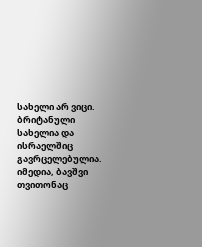სახელი არ ვიცი. ბრიტანული სახელია და ისრაელშიც გავრცელებულია. იმედია, ბავშვი თვითონაც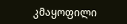კმაყოფილი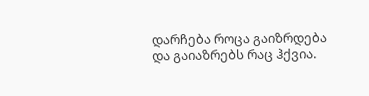დარჩება როცა გაიზრდება და გაიაზრებს რაც ჰქვია.